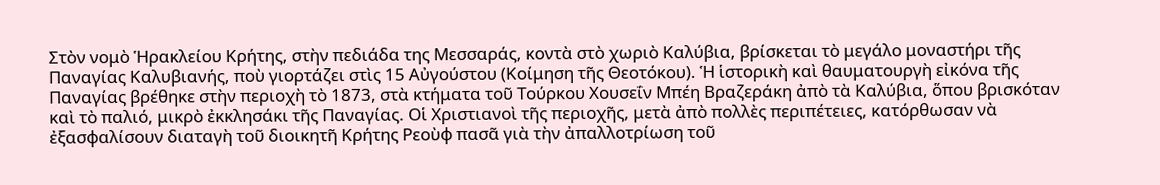Στὸν νομὸ Ἡρακλείου Κρήτης, στὴν πεδιάδα της Μεσσαράς, κοντὰ στὸ χωριὸ Καλύβια, βρίσκεται τὸ μεγάλο μοναστήρι τῆς Παναγίας Καλυβιανής, ποὺ γιορτάζει στὶς 15 Αὐγούστου (Κοίμηση τῆς Θεοτόκου). Ἡ ἱστορικὴ καὶ θαυματουργὴ εἰκόνα τῆς Παναγίας βρέθηκε στὴν περιοχὴ τὸ 1873, στὰ κτήματα τοῦ Τούρκου Χουσεΐν Μπέη Βραζεράκη ἀπὸ τὰ Καλύβια, ὅπου βρισκόταν καὶ τὸ παλιό, μικρὸ ἐκκλησάκι τῆς Παναγίας. Οἱ Χριστιανοὶ τῆς περιοχῆς, μετὰ ἀπὸ πολλὲς περιπέτειες, κατόρθωσαν νὰ ἐξασφαλίσουν διαταγὴ τοῦ διοικητῆ Κρήτης Ρεοὺφ πασᾶ γιὰ τὴν ἀπαλλοτρίωση τοῦ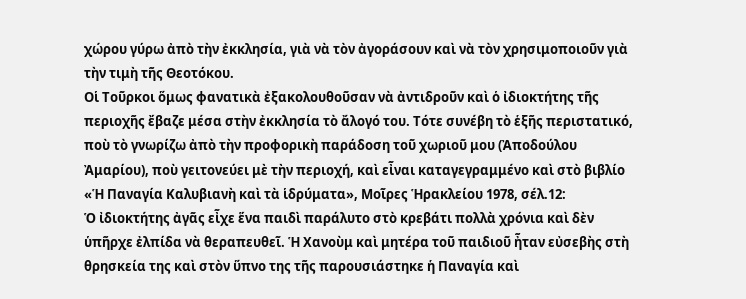χώρου γύρω ἀπὸ τὴν ἐκκλησία, γιὰ νὰ τὸν ἀγοράσουν καὶ νὰ τὸν χρησιμοποιοῦν γιὰ τὴν τιμὴ τῆς Θεοτόκου.
Οἱ Τοῦρκοι ὅμως φανατικὰ ἐξακολουθοῦσαν νὰ ἀντιδροῦν καὶ ὁ ἰδιοκτήτης τῆς περιοχῆς ἔβαζε μέσα στὴν ἐκκλησία τὸ ἄλογό του. Τότε συνέβη τὸ ἑξῆς περιστατικό, ποὺ τὸ γνωρίζω ἀπὸ τὴν προφορικὴ παράδοση τοῦ χωριοῦ μου (Ἀποδούλου Ἀμαρίου), ποὺ γειτονεύει μὲ τὴν περιοχή, καὶ εἶναι καταγεγραμμένο καὶ στὸ βιβλίο «Ἡ Παναγία Καλυβιανὴ καὶ τὰ ἱδρύματα», Μοῖρες Ἡρακλείου 1978, σέλ.12:
Ὁ ἰδιοκτήτης ἀγᾶς εἶχε ἕνα παιδὶ παράλυτο στὸ κρεβάτι πολλὰ χρόνια καὶ δὲν ὑπῆρχε ἐλπίδα νὰ θεραπευθεῖ. Ἡ Χανοὺμ καὶ μητέρα τοῦ παιδιοῦ ἦταν εὐσεβὴς στὴ θρησκεία της καὶ στὸν ὕπνο της τῆς παρουσιάστηκε ἡ Παναγία καὶ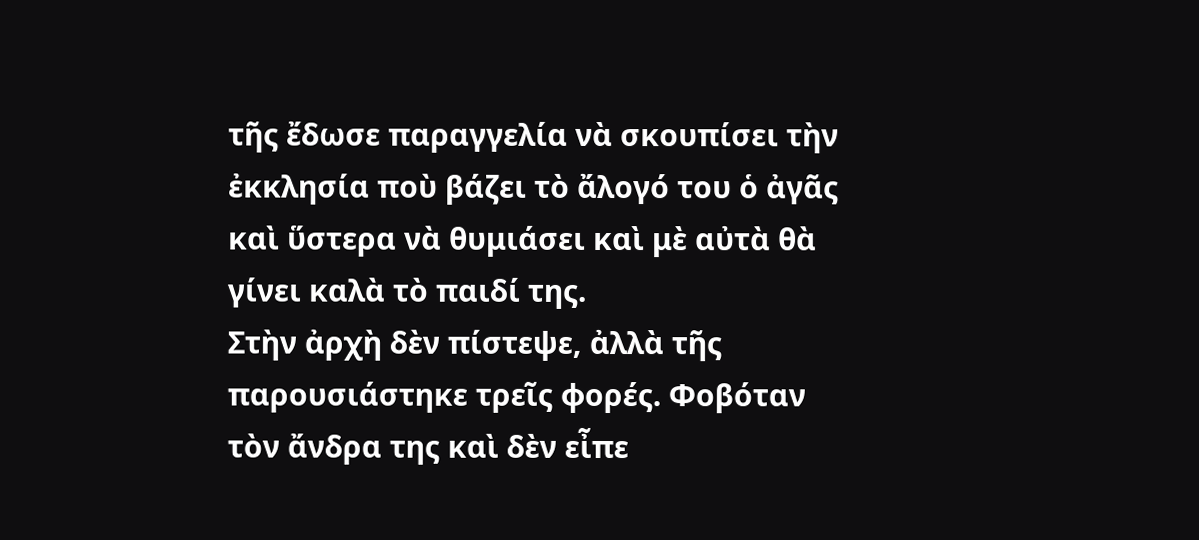τῆς ἔδωσε παραγγελία νὰ σκουπίσει τὴν ἐκκλησία ποὺ βάζει τὸ ἄλογό του ὁ ἀγᾶς καὶ ὕστερα νὰ θυμιάσει καὶ μὲ αὐτὰ θὰ γίνει καλὰ τὸ παιδί της.
Στὴν ἀρχὴ δὲν πίστεψε, ἀλλὰ τῆς παρουσιάστηκε τρεῖς φορές. Φοβόταν τὸν ἄνδρα της καὶ δὲν εἶπε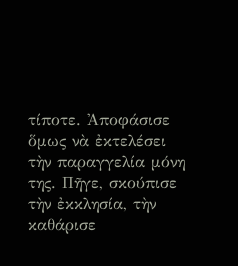τίποτε. Ἀποφάσισε ὅμως νὰ ἐκτελέσει τὴν παραγγελία μόνη της. Πῆγε, σκούπισε τὴν ἐκκλησία, τὴν καθάρισε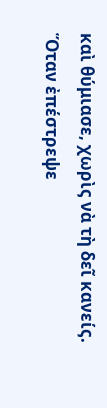καὶ θύμιασε, χωρὶς νὰ τὴ δεῖ κανείς. Ὅταν ἐπέστρεψε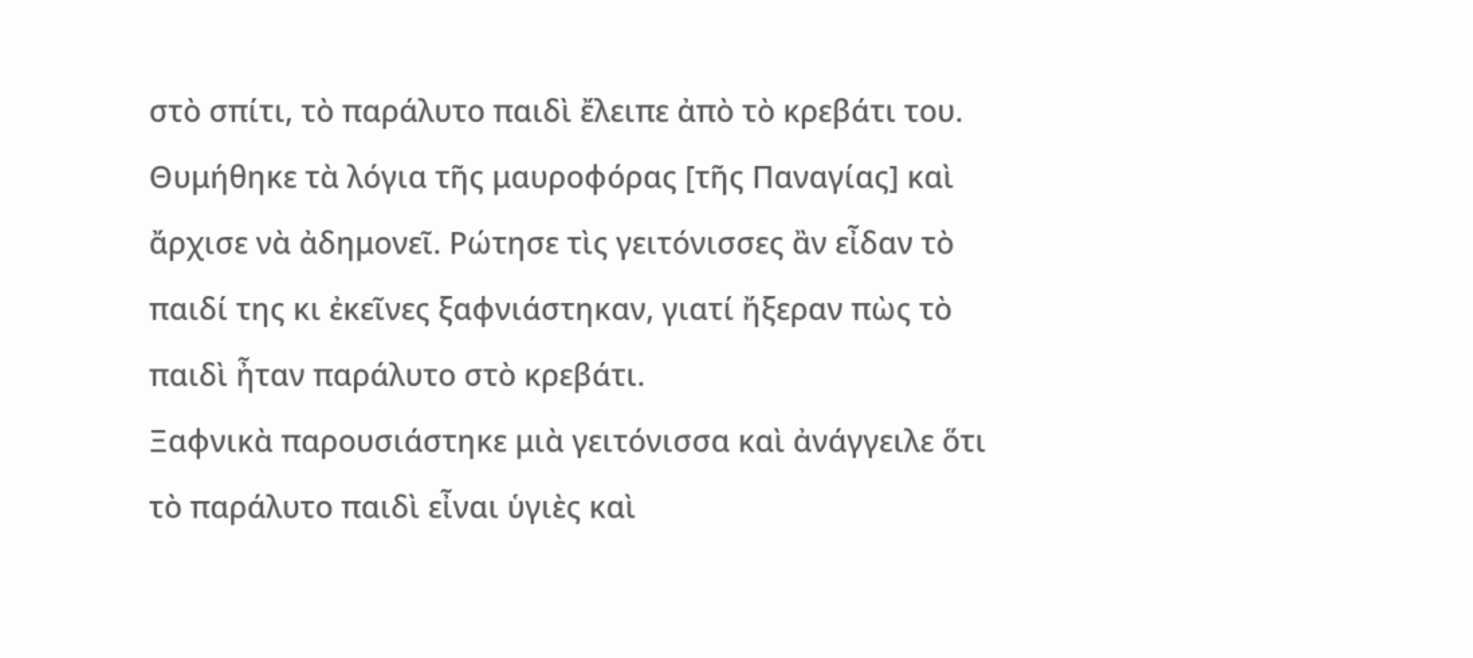στὸ σπίτι, τὸ παράλυτο παιδὶ ἔλειπε ἀπὸ τὸ κρεβάτι του. Θυμήθηκε τὰ λόγια τῆς μαυροφόρας [τῆς Παναγίας] καὶ ἄρχισε νὰ ἀδημονεῖ. Ρώτησε τὶς γειτόνισσες ἂν εἶδαν τὸ παιδί της κι ἐκεῖνες ξαφνιάστηκαν, γιατί ἤξεραν πὼς τὸ παιδὶ ἦταν παράλυτο στὸ κρεβάτι.
Ξαφνικὰ παρουσιάστηκε μιὰ γειτόνισσα καὶ ἀνάγγειλε ὅτι τὸ παράλυτο παιδὶ εἶναι ὑγιὲς καὶ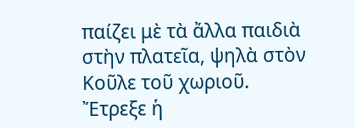παίζει μὲ τὰ ἄλλα παιδιὰ στὴν πλατεῖα, ψηλὰ στὸν Κοῦλε τοῦ χωριοῦ. Ἔτρεξε ἡ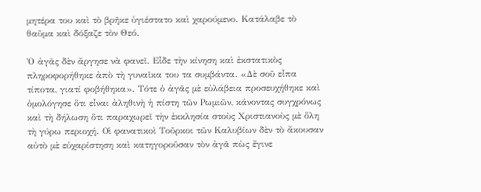μητέρα του καὶ τὸ βρῆκε ὑγιέστατο καὶ χαρούμενο. Κατάλαβε τὸ θαῦμα καὶ δόξαζε τὸν Θεό.

Ὁ ἀγᾶς δὲν ἄργησε νὰ φανεῖ. Εἶδε τὴν κίνηση καὶ ἐκστατικὸς πληροφορήθηκε ἀπὸ τὴ γυναῖκα του τα συμβάντα. «Δὲ σοῦ εἶπα τίποτα, γιατί φοβήθηκα». Τότε ὁ ἀγᾶς μὲ εὐλάβεια προσευχήθηκε καὶ ὁμολόγησε ὅτι εἶναι ἀληθινὴ ἡ πίστη τῶν Ρωμιῶν, κάνοντας συγχρόνως καὶ τὴ δήλωση ὅτι παραχωρεῖ τὴν ἐκκλησία στοὺς Χριστιανοὺς μὲ ὅλη τὴ γύρω περιοχή. Οἱ φανατικοὶ Τοῦρκοι τῶν Καλυβίων δὲν τὸ ἄκουσαν αὐτὸ μὲ εὐχαρίστηση καὶ κατηγοροῦσαν τὸν ἀγᾶ πὼς ἔγινε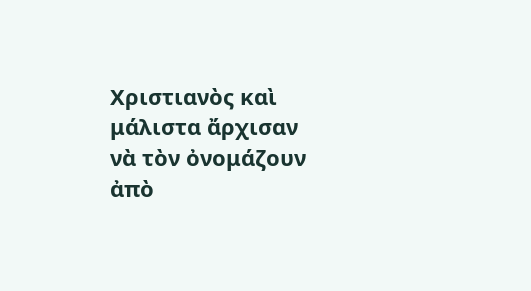Χριστιανὸς καὶ μάλιστα ἄρχισαν νὰ τὸν ὀνομάζουν ἀπὸ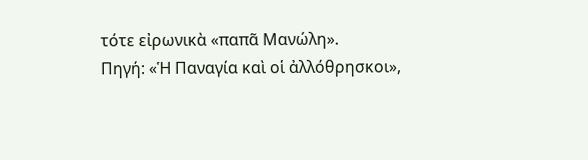τότε εἰρωνικὰ «παπᾶ Μανώλη».
Πηγή: «Ἡ Παναγία καὶ οἱ ἀλλόθρησκοι»,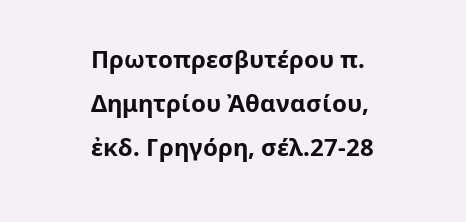Πρωτοπρεσβυτέρου π. Δημητρίου Ἀθανασίου, ἐκδ. Γρηγόρη, σέλ.27-28